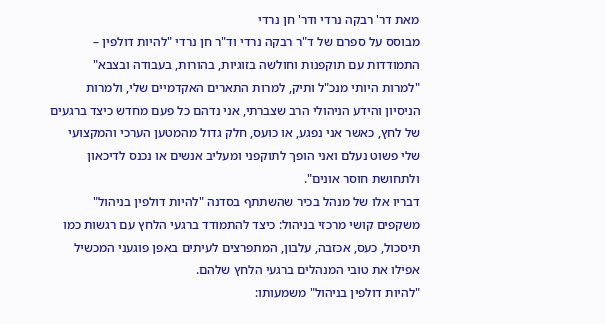מאת דר' רבקה נרדי ודר' חן נרדי
מבוסס על ספרם של ד"ר רבקה נרדי וד"ר חן נרדי "להיות דולפין – התמודדות עם תוקפנות וחולשה בזוגיות, בהורות, בעבודה ובצבא"
"למרות היותי מנכ"ל ותיק, למרות התארים האקדמיים שלי, ולמרות הניסיון והידע הניהולי הרב שצברתי, אני נדהם כל פעם מחדש כיצד ברגעים של לחץ, כאשר אני נפגע, או כועס, חלק גדול מהמטען הערכי והמקצועי שלי פשוט נעלם ואני הופך לתוקפני ומעליב אנשים או נכנס לדיכאון ולתחושת חוסר אונים".
דבריו אלו של מנהל בכיר שהשתתף בסדנה "להיות דולפין בניהול" משקפים קושי מרכזי בניהול: כיצד להתמודד ברגעי הלחץ עם רגשות כמו תיסכול, כעס, אכזבה, עלבון, המתפרצים לעיתים באפן פוגעני המכשיל אפילו את טובי המנהלים ברגעי הלחץ שלהם.
"להיות דולפין בניהול" משמעותו: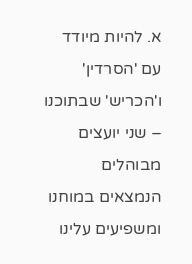א. להיות מיודד עם 'הסרדין' ו'הכריש' שבתוכנו – שני יועצים מבוהלים הנמצאים במוחנו ומשפיעים עלינו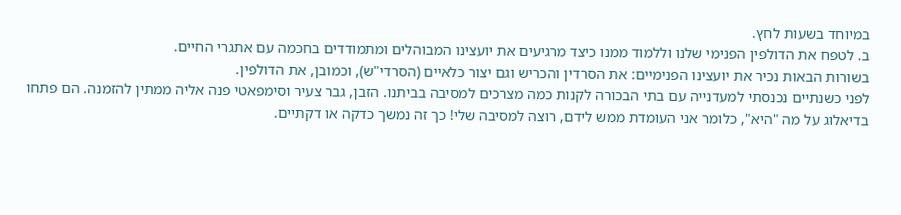במיוחד בשעות לחץ.
ב. לטפח את הדולפין הפנימי שלנו וללמוד ממנו כיצד מרגיעים את יועצינו המבוהלים ומתמודדים בחכמה עם אתגרי החיים.
בשורות הבאות נכיר את יועצינו הפנימיים: את הסרדין והכריש וגם יצור כלאיים (הסרדי"ש), וכמובן, את הדולפין.
לפני כשנתיים נכנסתי למעדנייה עם בתי הבכורה לקנות כמה מצרכים למסיבה בביתנו. הזבן, גבר צעיר וסימפאטי פנה אליה ממתין להזמנה. הם פתחו בדיאלוג על מה "היא", כלומר אני העומדת ממש לידם, רוצה למסיבה שלי! כך זה נמשך כדקה או דקתיים.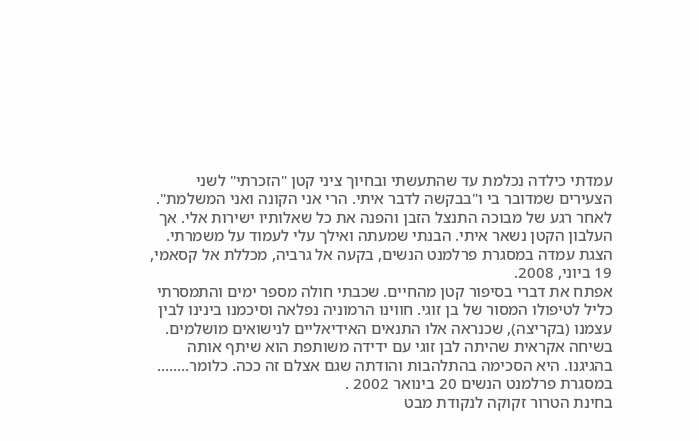עמדתי כילדה נכלמת עד שהתעשתי ובחיוך ציני קטן "הזכרתי" לשני הצעירים שמדובר בי ו"בבקשה לדבר איתי. הרי אני הקונה ואני המשלמת". לאחר רגע של מבוכה התנצל הזבן והפנה את כל שאלותיו ישירות אלי. אך העלבון הקטן נשאר איתי. הבנתי שמעתה ואילך עלי לעמוד על משמרתי.
הצגת עמדה במסגרת פרלמנט הנשים, בקעה אל גרביה, מכללת אל קסאמי, 19 ביוני, 2008.
אפתח את דברי בסיפור קטן מהחיים. שכבתי חולה מספר ימים והתמסרתי כליל לטיפולו המסור של בן זוגי. חווינו הרמוניה נפלאה וסיכמנו בינינו לבין עצמנו (בקריצה), שכנראה אלו התנאים האידיאליים לנישואים מושלמים. בשיחה אקראית שהיתה לבן זוגי עם ידידה משותפת הוא שיתף אותה בהגיגנו. היא הסכימה בהתלהבות והודתה שגם אצלם זה ככה. כלומר........
במסגרת פרלמנט הנשים 20 בינואר 2002 .
בחינת הטרור זקוקה לנקודת מבט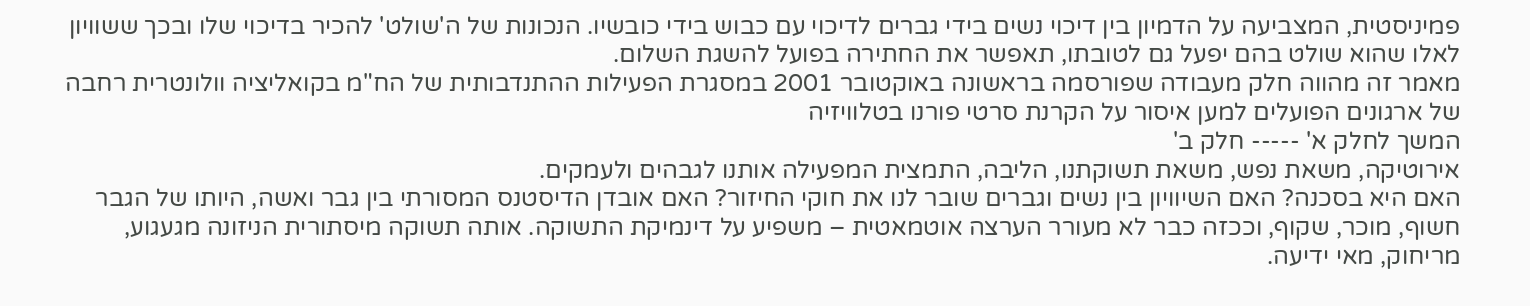פמיניסטית, המצביעה על הדמיון בין דיכוי נשים בידי גברים לדיכוי עם כבוש בידי כובשיו. הנכונות של ה'שולט' להכיר בדיכוי שלו ובכך ששוויון לאלו שהוא שולט בהם יפעל גם לטובתו, תאפשר את החתירה בפועל להשגת השלום.
מאמר זה מהווה חלק מעבודה שפורסמה בראשונה באוקטובר 2001 במסגרת הפעילות ההתנדבותית של הח"מ בקואליציה וולונטרית רחבה של ארגונים הפועלים למען איסור על הקרנת סרטי פורנו בטלוויזיה
המשך לחלק א' ----- חלק ב'
אירוטיקה, משאת נפש, משאת תשוקתנו, הליבה, התמצית המפעילה אותנו לגבהים ולעמקים.
האם היא בסכנה? האם השיוויון בין נשים וגברים שובר לנו את חוקי החיזור? האם אובדן הדיסטנס המסורתי בין גבר ואשה, היותו של הגבר חשוף, מוכר, שקוף, וככזה כבר לא מעורר הערצה אוטמאטית – משפיע על דינמיקת התשוקה. אותה תשוקה מיסתורית הניזונה מגעגוע, מריחוק, מאי ידיעה.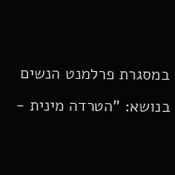במסגרת פרלמנט הנשים בנושא: "הטרדה מינית -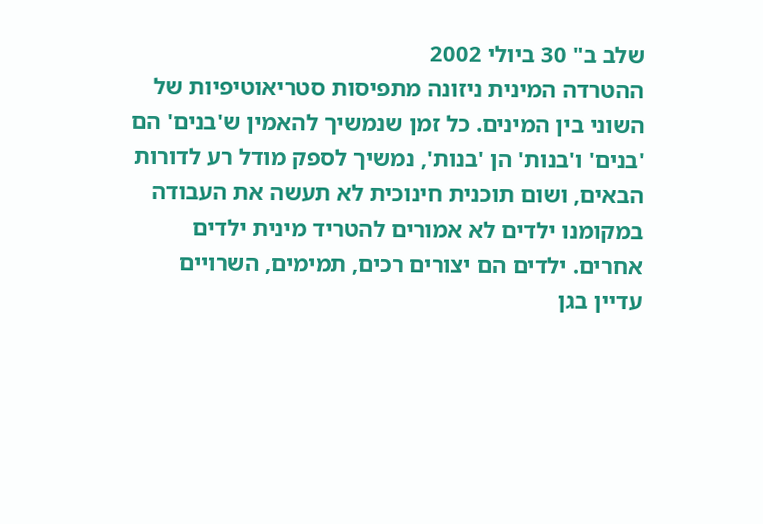שלב ב" 30 ביולי 2002
ההטרדה המינית ניזונה מתפיסות סטריאוטיפיות של השוני בין המינים. כל זמן שנמשיך להאמין ש'בנים' הם 'בנים' ו'בנות' הן 'בנות', נמשיך לספק מודל רע לדורות הבאים, ושום תוכנית חינוכית לא תעשה את העבודה במקומנו ילדים לא אמורים להטריד מינית ילדים אחרים. ילדים הם יצורים רכים, תמימים, השרויים עדיין בגן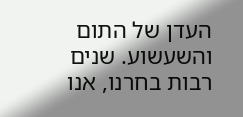העדן של התום והשעשוע. שנים רבות בחרנו, אנו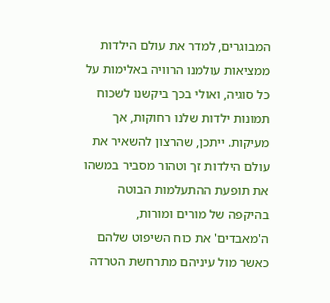המבוגרים, למדר את עולם הילדות ממציאות עולמנו הרוויה באלימות על כל סוגיה, ואולי בכך ביקשנו לשכוח תמונות ילדות שלנו רחוקות, אך מעיקות. ייתכן, שהרצון להשאיר את עולם הילדות זך וטהור מסביר במשהו את תופעת ההתעלמות הבוטה בהיקפה של מורים ומורות, ה'מאבדים' את כוח השיפוט שלהם כאשר מול עיניהם מתרחשת הטרדה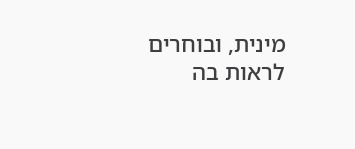מינית, ובוחרים לראות בה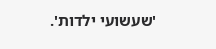'שעשועי ילדות'.